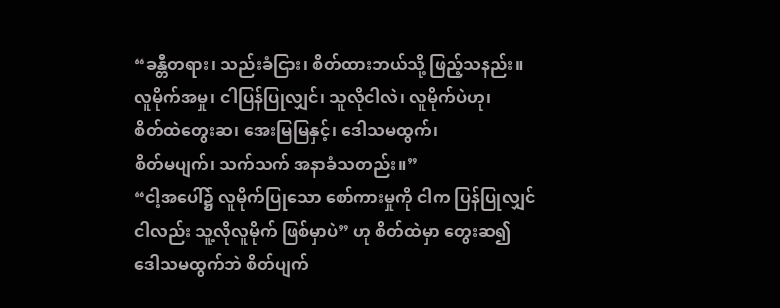“ခန္တီတရား၊ သည်းခံငြား၊ စိတ်ထားဘယ်သို့ ဖြည့်သနည်း။
လူမိုက်အမှု၊ ငါပြန်ပြုလျှင်၊ သူလိုငါလဲ၊ လူမိုက်ပဲဟု၊
စိတ်ထဲတွေးဆ၊ အေးမြမြနှင့်၊ ဒေါသမထွက်၊
စိတ်မပျက်၊ သက်သက် အနာခံသတည်း။”
“ငါ့အပေါ်၌ လူမိုက်ပြုသော စော်ကားမှုကို ငါက ပြန်ပြုလျှင်
ငါလည်း သူ့လိုလူမိုက် ဖြစ်မှာပဲ” ဟု စိတ်ထဲမှာ တွေးဆ၍
ဒေါသမထွက်ဘဲ စိတ်ပျက်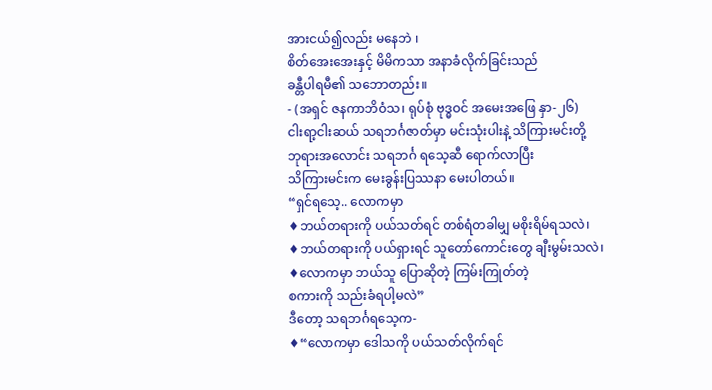အားငယ်၍လည်း မနေဘဲ ၊
စိတ်အေးအေးနှင့် မိမိကသာ အနာခံလိုက်ခြင်းသည်
ခန္တီပါရမီ၏ သဘောတည်း။
- (အရှင် ဇနကာဘိဝံသ၊ ရုပ်စုံ ဗုဒ္ဓဝင် အမေးအဖြေ နှာ-၂၆)
ငါးရာ့ငါးဆယ် သရဘင်္ဂဇာတ်မှာ မင်းသုံးပါးနဲ့ သိကြားမင်းတို့
ဘုရားအလောင်း သရဘင်္ဂ ရသေ့ဆီ ရောက်လာပြီး
သိကြားမင်းက မေးခွန်းပြဿနာ မေးပါတယ်။
“ရှင်ရသေ့.. လောကမှာ
♦ဘယ်တရားကို ပယ်သတ်ရင် တစ်ရံတခါမျှ မစိုးရိမ်ရသလဲ၊
♦ဘယ်တရားကို ပယ်ရှားရင် သူတော်ကောင်းတွေ ချီးမွမ်းသလဲ၊
♦လောကမှာ ဘယ်သူ ပြောဆိုတဲ့ ကြမ်းကြုတ်တဲ့
စကားကို သည်းခံရပါ့မလဲ”
ဒီတော့ သရဘင်္ဂရသေ့က-
♦“လောကမှာ ဒေါသကို ပယ်သတ်လိုက်ရင်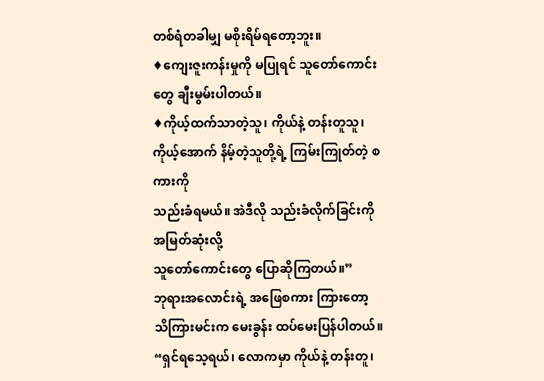တစ်ရံတခါမျှ မစိုးရိမ်ရတော့ဘူး။
♦ကျေးဇူးကန်းမှုကို မပြုရင် သူတော်ကောင်းတွေ ချီးမွမ်းပါတယ်။
♦ကိုယ့်ထက်သာတဲ့သူ၊ ကိုယ်နဲ့ တန်းတူသူ၊
ကိုယ့်အောက် နိမ့်တဲ့သူတို့ရဲ့ ကြမ်းကြုတ်တဲ့ စကားကို
သည်းခံရမယ်။ အဲဒီလို သည်းခံလိုက်ခြင်းကို အမြတ်ဆုံးလို့
သူတော်ကောင်းတွေ ပြောဆိုကြတယ်။”
ဘုရားအလောင်းရဲ့ အဖြေစကား ကြားတော့
သိကြားမင်းက မေးခွန်း ထပ်မေးပြန်ပါတယ်။
“ရှင်ရသေ့ရယ်၊ လောကမှာ ကိုယ်နဲ့ တန်းတူ၊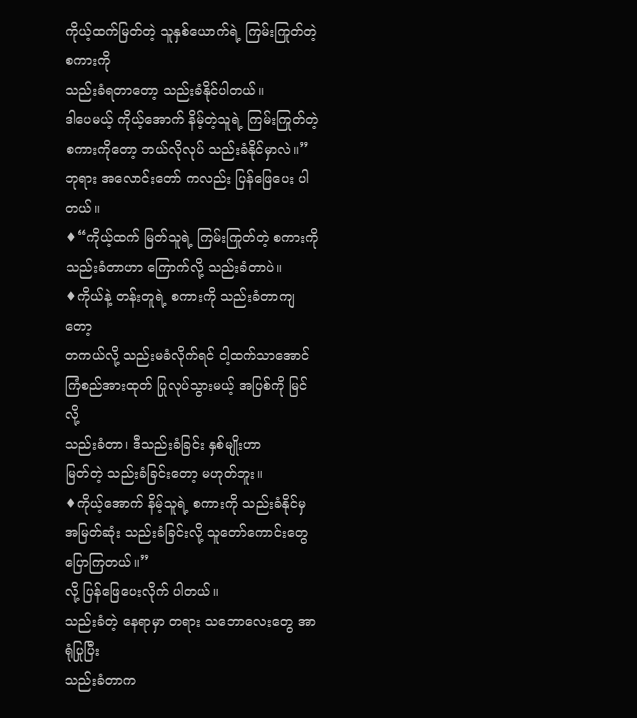ကိုယ့်ထက်မြတ်တဲ့ သူနှစ်ယောက်ရဲ့ ကြမ်းကြုတ်တဲ့ စကားကို
သည်းခံရတာတော့ သည်းခံနိုင်ပါတယ်။
ဒါပေမယ့် ကိုယ့်အောက် နိမ့်တဲ့သူရဲ့ ကြမ်းကြုတ်တဲ့
စကားကိုတော့ ဘယ်လိုလုပ် သည်းခံနိုင်မှာလဲ။”
ဘုရား အလောင်းတော် ကလည်း ပြန်ဖြေပေး ပါတယ်။
♦“ကိုယ့်ထက် မြတ်သူရဲ့ ကြမ်းကြုတ်တဲ့ စကားကို
သည်းခံတာဟာ ကြောက်လို့ သည်းခံတာပဲ။
♦ကိုယ်နဲ့ တန်းတူရဲ့ စကားကို သည်းခံတာကျတော့
တကယ်လို့ သည်းမခံလိုက်ရင် ငါ့ထက်သာအောင်
ကြံစည်အားထုတ် ပြုလုပ်သွားမယ့် အပြစ်ကို မြင်လို့
သည်းခံတာ၊ ဒီသည်းခံခြင်း နှစ်မျိုးဟာ
မြတ်တဲ့ သည်းခံခြင်းတော့ မဟုတ်ဘူး။
♦ကိုယ့်အောက် နိမ့်သူရဲ့ စကားကို သည်းခံနိုင်မှ
အမြတ်ဆုံး သည်းခံခြင်းလို့ သူတော်ကောင်းတွေ ပြောကြတယ်။”
လို့ ပြန်ဖြေပေးလိုက် ပါတယ်။
သည်းခံတဲ့ နေရာမှာ တရား သဘောလေးတွေ အာရုံပြုပြီး
သည်းခံတာက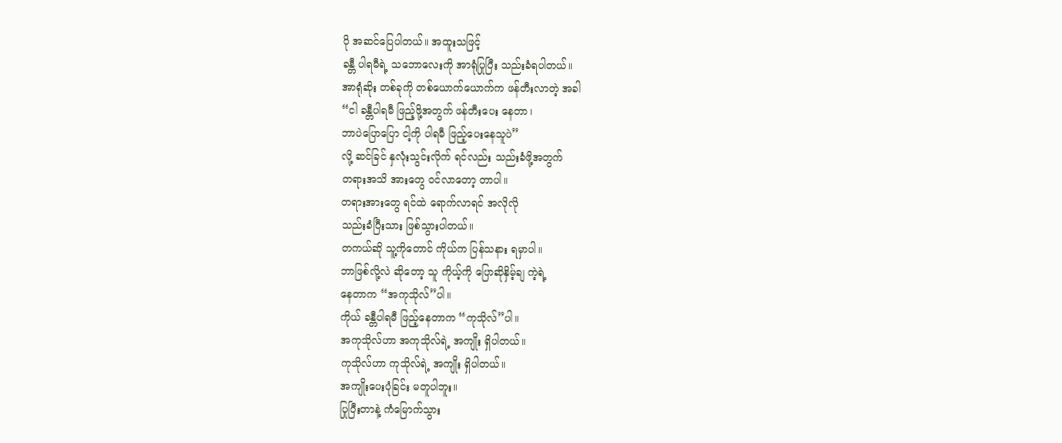ပို အဆင်ပြေပါတယ်။ အထူးသဖြင့်
ခန္တီ ပါရမီရဲ့ သဘောလေးကို အာရုံပြုပြီး သည်းခံရပါတယ်။
အာရုံဆိုး တစ်ခုကို တစ်ယောက်ယောက်က ဖန်တီးလာတဲ့ အခါ
“ငါ ခန္တီပါရမီ ဖြည့်ဖို့အတွက် ဖန်တီးပေး နေတာ၊
ဘာပဲပြောပြော ငါ့ကို ပါရမီ ဖြည့်ပေးနေသူပဲ”
လို့ ဆင်ခြင် နှလုံးသွင်းလိုက် ရင်လည်း သည်းခံဖို့အတွက်
တရားအသိ အားတွေ ဝင်လာတော့ တာပါ။
တရားအားတွေ ရင်ထဲ ရောက်လာရင် အလိုလို
သည်းခံပြီးသား ဖြစ်သွားပါတယ်။
တကယ်ဆို သူ့ကိုတောင် ကိုယ်က ပြန်သနား ရမှာပါ။
ဘာဖြစ်လို့လဲ ဆိုတော့ သူ ကိုယ့်ကို ပြောဆိုနှိမ့်ချ ကဲ့ရဲ့
နေတာက “အကုသိုလ်”ပါ။
ကိုယ် ခန္တီပါရမီ ဖြည့်နေတာက “ကုသိုလ်”ပါ။
အကုသိုလ်ဟာ အကုသိုလ်ရဲ့ အကျိုး ရှိပါတယ်။
ကုသိုလ်ဟာ ကုသိုလ်ရဲ့ အကျိုး ရှိပါတယ်။
အကျိုးပေးပုံခြင်း မတူပါဘူး။
ပြုပြီးတာနဲ့ ကံမြောက်သွား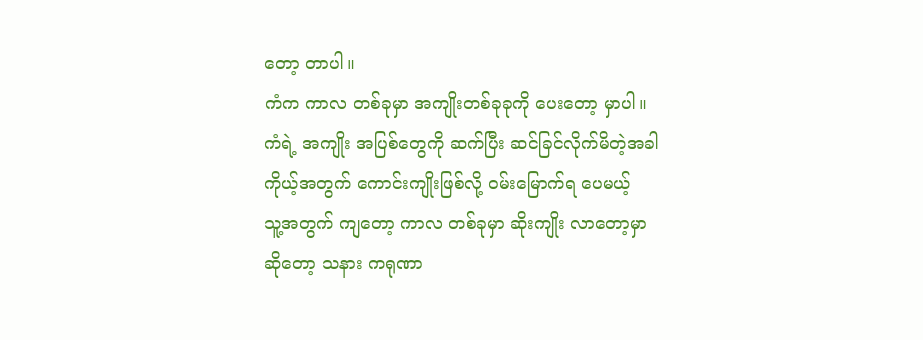တော့ တာပါ။
ကံက ကာလ တစ်ခုမှာ အကျိုးတစ်ခုခုကို ပေးတော့ မှာပါ။
ကံရဲ့ အကျိုး အပြစ်တွေကို ဆက်ပြီး ဆင်ခြင်လိုက်မိတဲ့အခါ
ကိုယ့်အတွက် ကောင်းကျိုးဖြစ်လို့ ဝမ်းမြောက်ရ ပေမယ့်
သူ့အတွက် ကျတော့ ကာလ တစ်ခုမှာ ဆိုးကျိုး လာတော့မှာ
ဆိုတော့ သနား ကရုဏာ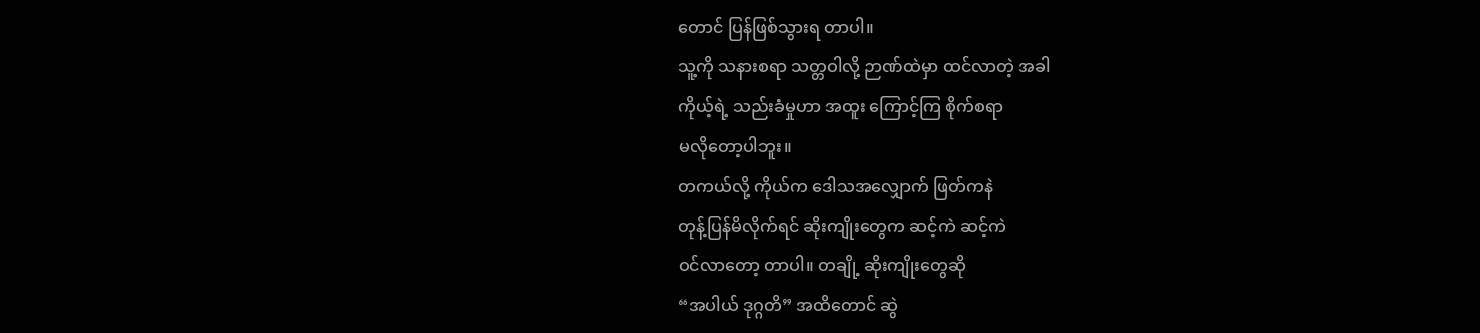တောင် ပြန်ဖြစ်သွားရ တာပါ။
သူ့ကို သနားစရာ သတ္တဝါလို့ ဉာဏ်ထဲမှာ ထင်လာတဲ့ အခါ
ကိုယ့်ရဲ့ သည်းခံမှုဟာ အထူး ကြောင့်ကြ စိုက်စရာ
မလိုတော့ပါဘူး။
တကယ်လို့ ကိုယ်က ဒေါသအလျှောက် ဖြတ်ကနဲ
တုန့်ပြန်မိလိုက်ရင် ဆိုးကျိုးတွေက ဆင့်ကဲ ဆင့်ကဲ
ဝင်လာတော့ တာပါ။ တချို့ ဆိုးကျိုးတွေဆို
“အပါယ် ဒုဂ္ဂတိ” အထိတောင် ဆွဲ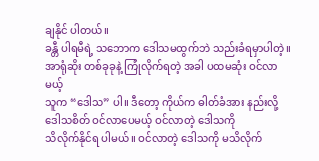ချနိုင် ပါတယ်။
ခန္တီ ပါရမီရဲ့ သဘောက ဒေါသမထွက်ဘဲ သည်းခံရမှာပါတဲ့။
အာရုံဆိုး တစ်ခုခုနဲ့ ကြုံလိုက်ရတဲ့ အခါ ပထမဆုံး ဝင်လာမယ့်
သူက “ဒေါသ” ပါ။ ဒီတော့ ကိုယ်က ဓါတ်ခံအား နည်းလို့
ဒေါသစိတ် ဝင်လာပေမယ့် ဝင်လာတဲ့ ဒေါသကို
သိလိုက်နိုင်ရ ပါမယ်။ ဝင်လာတဲ့ ဒေါသကို မသိလိုက်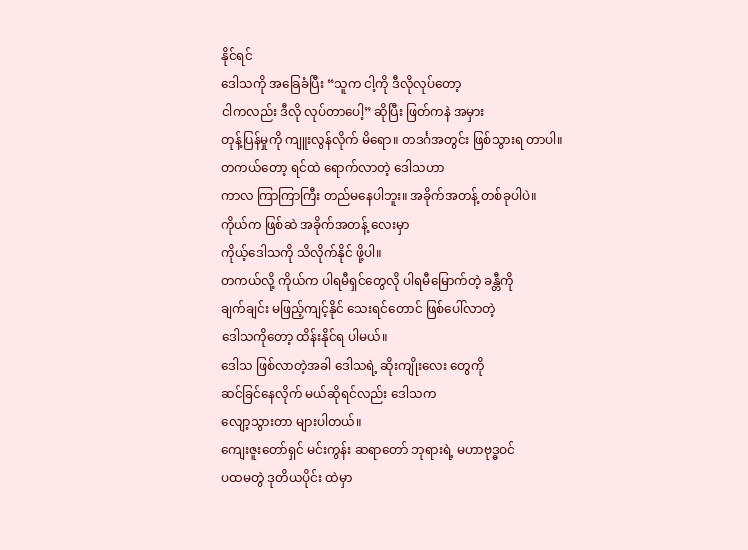နိုင်ရင်
ဒေါသကို အခြေခံပြီး “သူက ငါ့ကို ဒီလိုလုပ်တော့
ငါကလည်း ဒီလို လုပ်တာပေါ့” ဆိုပြီး ဖြတ်ကနဲ အမှား
တုန့်ပြန်မှုကို ကျူးလွန်လိုက် မိရော။ တဒင်္ဂအတွင်း ဖြစ်သွားရ တာပါ။
တကယ်တော့ ရင်ထဲ ရောက်လာတဲ့ ဒေါသဟာ
ကာလ ကြာကြာကြီး တည်မနေပါဘူး။ အခိုက်အတန့် တစ်ခုပါပဲ။
ကိုယ်က ဖြစ်ဆဲ အခိုက်အတန့် လေးမှာ
ကိုယ့်ဒေါသကို သိလိုက်နိုင် ဖို့ပါ။
တကယ်လို့ ကိုယ်က ပါရမီရှင်တွေလို ပါရမီမြောက်တဲ့ ခန္တီကို
ချက်ချင်း မဖြည့်ကျင့်နိုင် သေးရင်တောင် ဖြစ်ပေါ်လာတဲ့
ဒေါသကိုတော့ ထိန်းနိုင်ရ ပါမယ်။
ဒေါသ ဖြစ်လာတဲ့အခါ ဒေါသရဲ့ ဆိုးကျိုးလေး တွေကို
ဆင်ခြင်နေလိုက် မယ်ဆိုရင်လည်း ဒေါသက
လျော့သွားတာ များပါတယ်။
ကျေးဇူးတော်ရှင် မင်းကွန်း ဆရာတော် ဘုရားရဲ့ မဟာဗုဒ္ဓဝင်
ပထမတွဲ ဒုတိယပိုင်း ထဲမှာ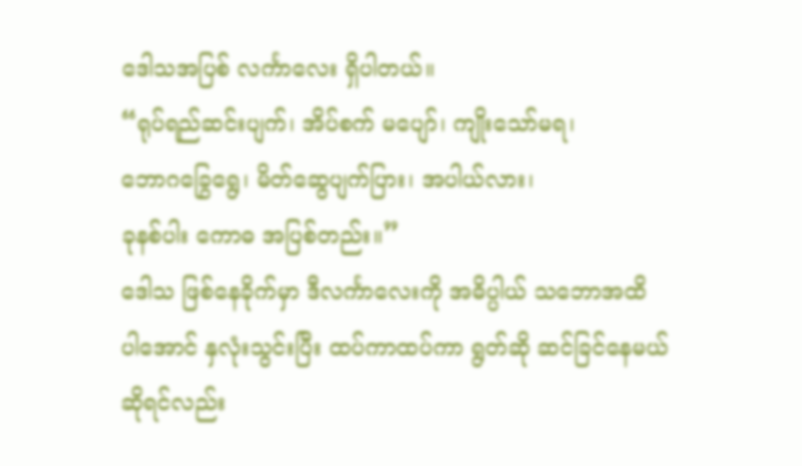ဒေါသအပြစ် လင်္ကာလေး ရှိပါတယ်။
“ရုပ်ရည်ဆင်းပျက်၊ အိပ်စက် မပျော်၊ ကျိုးသော်မရ၊
ဘောဂခြွေရွေ၊ မိတ်ဆွေပျက်ပြား၊ အပါယ်လား၊
ခုနစ်ပါး ကောဓ အပြစ်တည်း။”
ဒေါသ ဖြစ်နေခိုက်မှာ ဒီလင်္ကာလေးကို အဓိပ္ပါယ် သဘောအထိ
ပါအောင် နှလုံးသွင်းပြီး ထပ်ကာထပ်ကာ ရွတ်ဆို ဆင်ခြင်နေမယ်
ဆိုရင်လည်း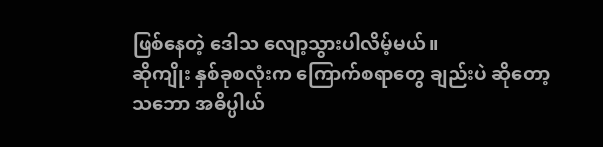ဖြစ်နေတဲ့ ဒေါသ လျော့သွားပါလိမ့်မယ်။
ဆိုကျိုး နှစ်ခုစလုံးက ကြောက်စရာတွေ ချည်းပဲ ဆိုတော့
သဘော အဓိပ္ပါယ်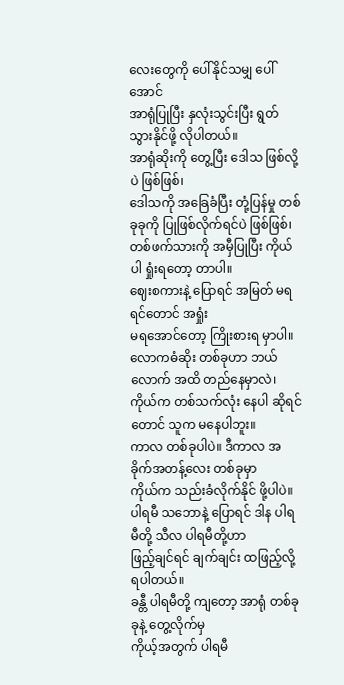လေးတွေကို ပေါ်နိုင်သမျှ ပေါ်အောင်
အာရုံပြုပြီး နှလုံးသွင်းပြီး ရွတ်သွားနိုင်ဖို့ လိုပါတယ်။
အာရုံဆိုးကို တွေ့ပြီး ဒေါသ ဖြစ်လို့ပဲ ဖြစ်ဖြစ်၊
ဒေါသကို အခြေခံပြီး တုံ့ပြန်မှု တစ်ခုခုကို ပြုဖြစ်လိုက်ရင်ပဲ ဖြစ်ဖြစ်၊
တစ်ဖက်သားကို အမှီပြုပြီး ကိုယ်ပါ ရှုံးရတော့ တာပါ။
ဈေးစကားနဲ့ ပြောရင် အမြတ် မရရင်တောင် အရှုံး
မရအောင်တော့ ကြိုးစားရ မှာပါ။
လောကဓံဆိုး တစ်ခုဟာ ဘယ်လောက် အထိ တည်နေမှာလဲ၊
ကိုယ်က တစ်သက်လုံး နေပါ ဆိုရင်တောင် သူက မနေပါဘူး။
ကာလ တစ်ခုပါပဲ။ ဒီကာလ အခိုက်အတန့်လေး တစ်ခုမှာ
ကိုယ်က သည်းခံလိုက်နိုင် ဖို့ပါပဲ။
ပါရမီ သဘောနဲ့ ပြောရင် ဒါန ပါရမီတို့ သီလ ပါရမီတို့ဟာ
ဖြည့်ချင်ရင် ချက်ချင်း ထဖြည့်လို့ ရပါတယ်။
ခန္တီ ပါရမီတို့ ကျတော့ အာရုံ တစ်ခုခုနဲ့ တွေ့လိုက်မှ
ကိုယ့်အတွက် ပါရမီ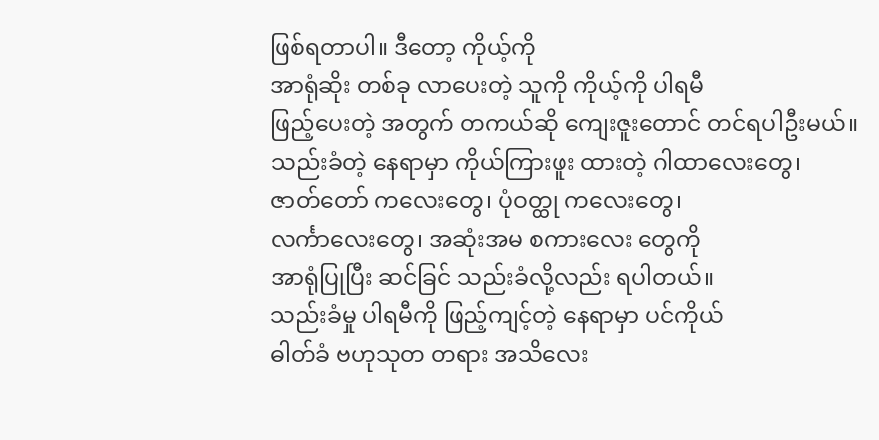ဖြစ်ရတာပါ။ ဒီတော့ ကိုယ့်ကို
အာရုံဆိုး တစ်ခု လာပေးတဲ့ သူကို ကိုယ့်ကို ပါရမီ
ဖြည့်ပေးတဲ့ အတွက် တကယ်ဆို ကျေးဇူးတောင် တင်ရပါဦးမယ်။
သည်းခံတဲ့ နေရာမှာ ကိုယ်ကြားဖူး ထားတဲ့ ဂါထာလေးတွေ၊
ဇာတ်တော် ကလေးတွေ၊ ပုံဝတ္ထု ကလေးတွေ၊
လင်္ကာလေးတွေ၊ အဆုံးအမ စကားလေး တွေကို
အာရုံပြုပြီး ဆင်ခြင် သည်းခံလို့လည်း ရပါတယ်။
သည်းခံမှု ပါရမီကို ဖြည့်ကျင့်တဲ့ နေရာမှာ ပင်ကိုယ်
ဓါတ်ခံ ဗဟုသုတ တရား အသိလေး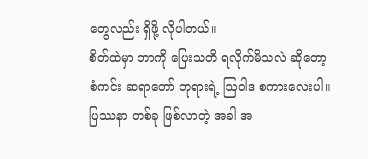တွေလည်း ရှိဖို့ လိုပါတယ်။
စိတ်ထဲမှာ ဘာကို ပြေးသတိ ရလိုက်မိသလဲ ဆိုတော့
စံကင်း ဆရာတော် ဘုရားရဲ့ ဩဝါဒ စကားလေးပါ။
ပြဿနာ တစ်ခု ဖြစ်လာတဲ့ အခါ အ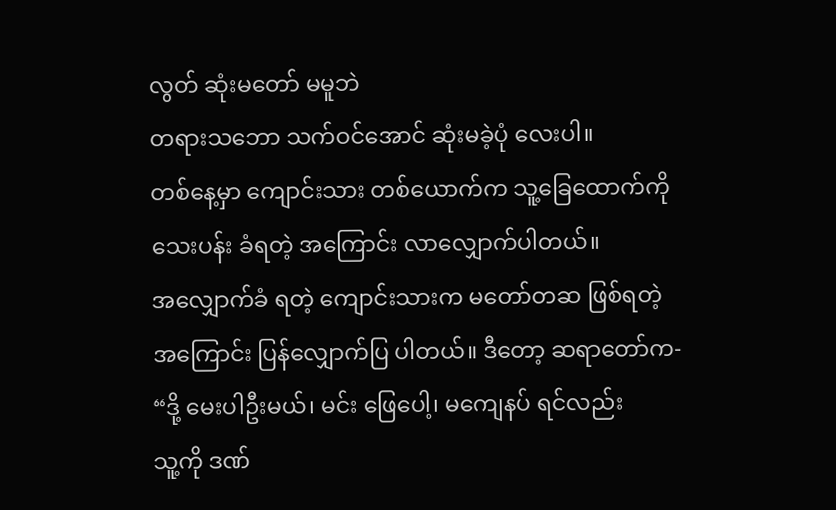လွတ် ဆုံးမတော် မမူဘဲ
တရားသဘော သက်ဝင်အောင် ဆုံးမခဲ့ပုံ လေးပါ။
တစ်နေ့မှာ ကျောင်းသား တစ်ယောက်က သူ့ခြေထောက်ကို
သေးပန်း ခံရတဲ့ အကြောင်း လာလျှောက်ပါတယ်။
အလျှောက်ခံ ရတဲ့ ကျောင်းသားက မတော်တဆ ဖြစ်ရတဲ့
အကြောင်း ပြန်လျှောက်ပြ ပါတယ်။ ဒီတော့ ဆရာတော်က-
“ဒို့ မေးပါဦးမယ်၊ မင်း ဖြေပေါ့၊ မကျေနပ် ရင်လည်း
သူ့ကို ဒဏ်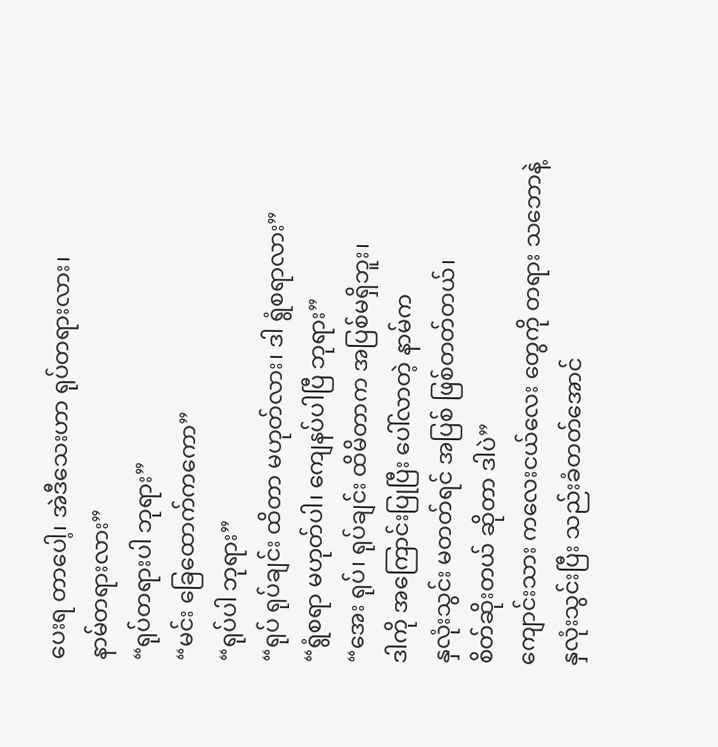ပေးရ တာပေါ့၊ အဲဒီသေးဟာ ရုပ်တရားလား၊
နာမ်တရားလား”
“ရုပ်တရားပါ ဘုရား”
“မင်း ခြေထောက်ကကော”
“ရုပ်ပါ ဘုရား”
“ရုပ် ရုပ်ချင်း ထိတာ မဟုတ်လား၊ ဒါ ရွံစရာလား”
“ရွံစရာ မဟုတ်ပါ၊ ကျေနပ်ပါပြီ ဘုရား”
“အေး ရုပ်၊ ရုပ်ချင်း ထိမိတာက အပြစ်မရှိဘူး၊
ဒါကို အကြောင်းပြုပြီး ပေါ်လာတဲ့ နာမ်က
နှလုံးသွင်း မတတ်ရင် အပြစ် ဖြစ်တတ်တယ်၊
စိတ်ဆိုးတယ် ဆိုတာ ဒါပဲ”
ကျောင်းသား ကလေးငယ်လေး တွေကို တရား သဘောနဲ့
နှလုံးသွင်းပြီး သည်းခံတတ်အောင်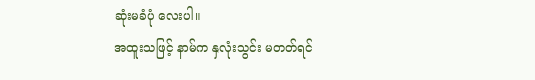ဆုံးမခံပုံ လေးပါ။
အထူးသဖြင့် နာမ်က နှလုံးသွင်း မတတ်ရင်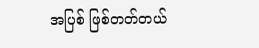အပြစ် ဖြစ်တတ်တယ်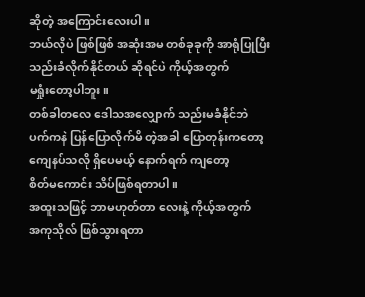ဆိုတဲ့ အကြောင်းလေးပါ။
ဘယ်လိုပဲ ဖြစ်ဖြစ် အဆုံးအမ တစ်ခုခုကို အာရုံပြုပြီး
သည်းခံလိုက်နိုင်တယ် ဆိုရင်ပဲ ကိုယ့်အတွက်
မရှုံးတော့ပါဘူး။
တစ်ခါတလေ ဒေါသအလျှောက် သည်းမခံနိုင်ဘဲ
ပက်ကနဲ ပြန်ပြောလိုက်မိ တဲ့အခါ ပြောတုန်းကတော့
ကျေနပ်သလို ရှိပေမယ့် နောက်ရက် ကျတော့
စိတ်မကောင်း သိပ်ဖြစ်ရတာပါ။
အထူးသဖြင့် ဘာမဟုတ်တာ လေးနဲ့ ကိုယ့်အတွက်
အကုသိုလ် ဖြစ်သွားရတာ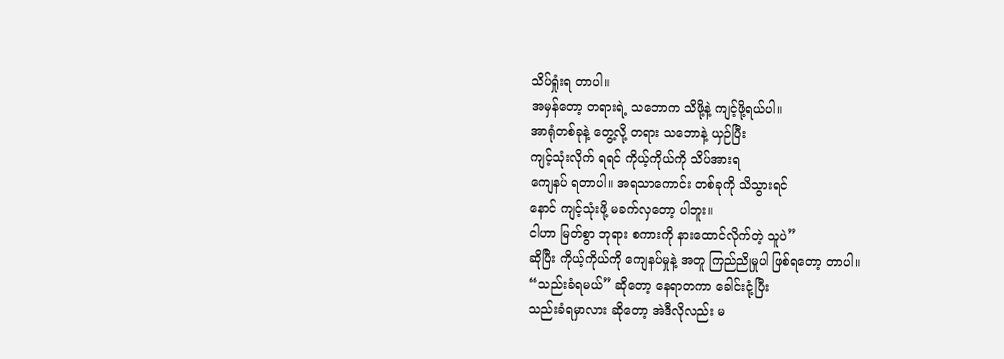သိပ်ရှုံးရ တာပါ။
အမှန်တော့ တရားရဲ့ သဘောက သိဖို့နဲ့ ကျင့်ဖို့ရယ်ပါ။
အာရုံတစ်ခုနဲ့ တွေ့လို့ တရား သဘောနဲ့ ယှဉ်ပြီး
ကျင့်သုံးလိုက် ရရင် ကိုယ့်ကိုယ်ကို သိပ်အားရ
ကျေနပ် ရတာပါ။ အရသာကောင်း တစ်ခုကို သိသွားရင်
နောင် ကျင့်သုံးဖို့ မခက်လှတော့ ပါဘူး။
ငါဟာ မြတ်စွာ ဘုရား စကားကို နားထောင်လိုက်တဲ့ သူပဲ”
ဆိုပြီး ကိုယ့်ကိုယ်ကို ကျေနပ်မှုနဲ့ အတူ ကြည်ညိုမှုပါ ဖြစ်ရတော့ တာပါ။
“သည်းခံရမယ်” ဆိုတော့ နေရာတကာ ခေါင်းငုံ့ပြီး
သည်းခံရမှာလား ဆိုတော့ အဲဒီလိုလည်း မ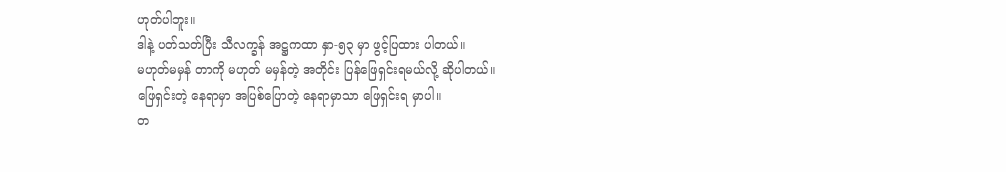ဟုတ်ပါဘူး။
ဒါနဲ့ ပတ်သတ်ပြီး သီလက္ခန် အဋ္ဌကထာ နှာ-၅၃ မှာ ဖွင့်ပြထား ပါတယ်။
မဟုတ်မမှန် တာကို မဟုတ် မမှန်တဲ့ အတိုင်း ပြန်ဖြေရှင်းရမယ်လို့ ဆိုပါတယ်။
ဖြေရှင်းတဲ့ နေရာမှာ အပြစ်ပြောတဲ့ နေရာမှာသာ ဖြေရှင်းရ မှာပါ။
တ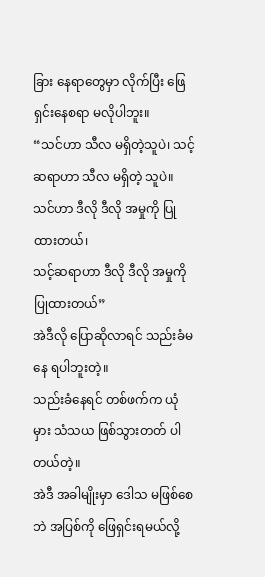ခြား နေရာတွေမှာ လိုက်ပြီး ဖြေရှင်းနေစရာ မလိုပါဘူး။
“သင်ဟာ သီလ မရှိတဲ့သူပဲ၊ သင့်ဆရာဟာ သီလ မရှိတဲ့ သူပဲ။
သင်ဟာ ဒီလို ဒီလို အမှုကို ပြုထားတယ်၊
သင့်ဆရာဟာ ဒီလို ဒီလို အမှုကို ပြုထားတယ်”
အဲဒီလို ပြောဆိုလာရင် သည်းခံမနေ ရပါဘူးတဲ့။
သည်းခံနေရင် တစ်ဖက်က ယုံမှား သံသယ ဖြစ်သွားတတ် ပါတယ်တဲ့။
အဲဒီ အခါမျိုးမှာ ဒေါသ မဖြစ်စေဘဲ အပြစ်ကို ဖြေရှင်းရမယ်လို့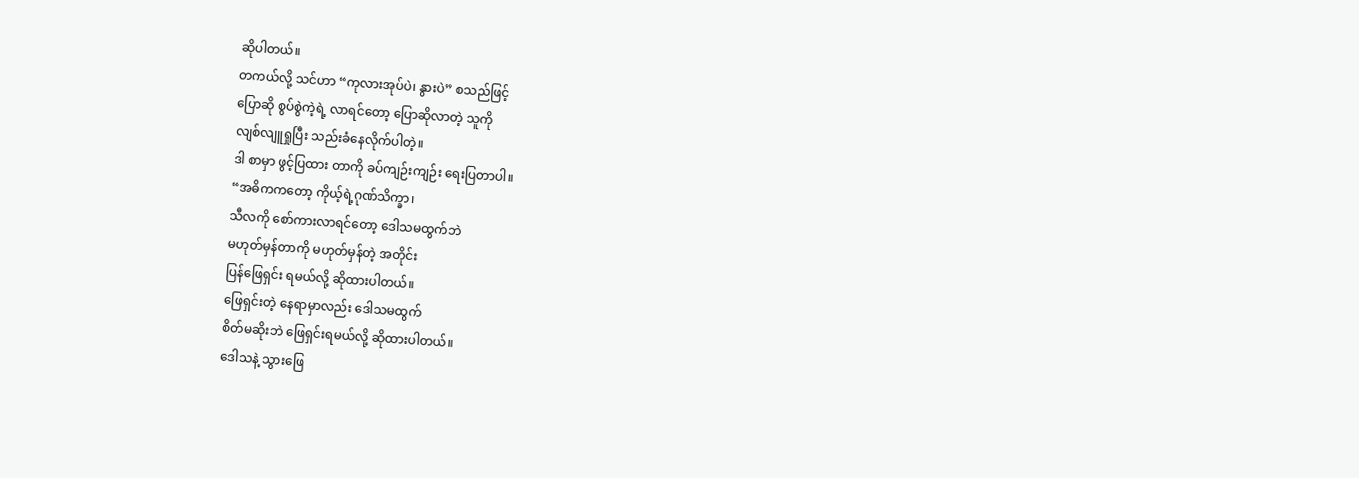ဆိုပါတယ်။
တကယ်လို့ သင်ဟာ “ကုလားအုပ်ပဲ၊ နွားပဲ” စသည်ဖြင့်
ပြောဆို စွပ်စွဲကဲ့ရဲ့ လာရင်တော့ ပြောဆိုလာတဲ့ သူကို
လျစ်လျူရှုပြီး သည်းခံနေလိုက်ပါတဲ့။
ဒါ စာမှာ ဖွင့်ပြထား တာကို ခပ်ကျဉ်းကျဉ်း ရေးပြတာပါ။
“အဓိကကတော့ ကိုယ့်ရဲ့ဂုဏ်သိက္ခာ၊
သီလကို စော်ကားလာရင်တော့ ဒေါသမထွက်ဘဲ
မဟုတ်မှန်တာကို မဟုတ်မှန်တဲ့ အတိုင်း
ပြန်ဖြေရှင်း ရမယ်လို့ ဆိုထားပါတယ်။
ဖြေရှင်းတဲ့ နေရာမှာလည်း ဒေါသမထွက်
စိတ်မဆိုးဘဲ ဖြေရှင်းရမယ်လို့ ဆိုထားပါတယ်။
ဒေါသနဲ့ သွားဖြေ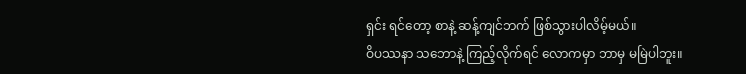ရှင်း ရင်တော့ စာနဲ့ ဆန့်ကျင်ဘက် ဖြစ်သွားပါလိမ့်မယ်။
ဝိပဿနာ သဘောနဲ့ ကြည့်လိုက်ရင် လောကမှာ ဘာမှ မမြဲပါဘူး။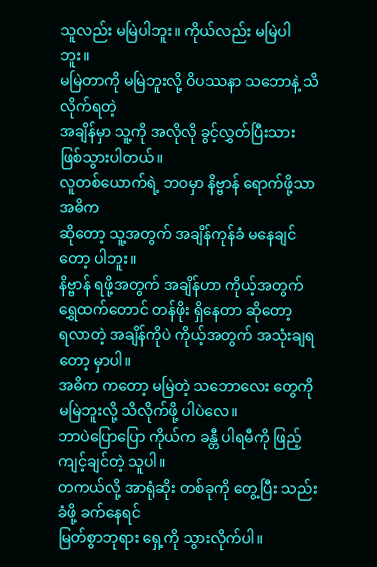သူလည်း မမြဲပါဘူး။ ကိုယ်လည်း မမြဲပါဘူး။
မမြဲတာကို မမြဲဘူးလို့ ဝိပဿနာ သဘောနဲ့ သိလိုက်ရတဲ့
အချိန်မှာ သူ့ကို အလိုလို ခွင့်လွှတ်ပြီးသား ဖြစ်သွားပါတယ်။
လူတစ်ယောက်ရဲ့ ဘဝမှာ နိဗ္ဗာန် ရောက်ဖို့သာ အဓိက
ဆိုတော့ သူ့အတွက် အချိန်ကုန်ခံ မနေချင်တော့ ပါဘူး။
နိဗ္ဗာန် ရဖို့အတွက် အချိန်ဟာ ကိုယ့်အတွက်
ရွှေထက်တောင် တန်ဖိုး ရှိနေတာ ဆိုတော့
ရလာတဲ့ အချိန်ကိုပဲ ကိုယ့်အတွက် အသုံးချရတော့ မှာပါ။
အဓိက ကတော့ မမြဲတဲ့ သဘောလေး တွေကို
မမြဲဘူးလို့ သိလိုက်ဖို့ ပါပဲလေ။
ဘာပဲပြောပြော ကိုယ်က ခန္တီ ပါရမီကို ဖြည့်ကျင့်ချင်တဲ့ သူပါ။
တကယ်လို့ အာရုံဆိုး တစ်ခုကို တွေ့ပြီး သည်းခံဖို့ ခက်နေရင်
မြတ်စွာဘုရား ရှေ့ကို သွားလိုက်ပါ။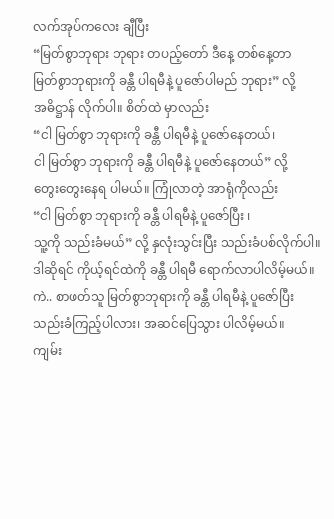လက်အုပ်ကလေး ချီပြီး
“မြတ်စွာဘုရား ဘုရား တပည့်တော် ဒီနေ့ တစ်နေ့တာ
မြတ်စွာဘုရားကို ခန္တီ ပါရမီနဲ့ ပူဇော်ပါမည် ဘုရား” လို့
အဓိဋ္ဌာန် လိုက်ပါ။ စိတ်ထဲ မှာလည်း
“ငါ မြတ်စွာ ဘုရားကို ခန္တီ ပါရမီနဲ့ ပူဇော်နေတယ်၊
ငါ မြတ်စွာ ဘုရားကို ခန္တီ ပါရမီနဲ့ ပူဇော်နေတယ်” လို့
တွေးတွေးနေရ ပါမယ်။ ကြုံလာတဲ့ အာရုံကိုလည်း
“ငါ မြတ်စွာ ဘုရားကို ခန္တီ ပါရမီနဲ့ ပူဇော်ပြီး ၊
သူ့ကို သည်းခံမယ်” လို့ နှလုံးသွင်းပြီး သည်းခံပစ်လိုက်ပါ။
ဒါဆိုရင် ကိုယ့်ရင်ထဲကို ခန္တီ ပါရမီ ရောက်လာပါလိမ့်မယ်။
ကဲ.. စာဖတ်သူ မြတ်စွာဘုရားကို ခန္တီ ပါရမီနဲ့ ပူဇော်ပြီး
သည်းခံကြည့်ပါလား၊ အဆင်ပြေသွား ပါလိမ့်မယ်။
ကျမ်း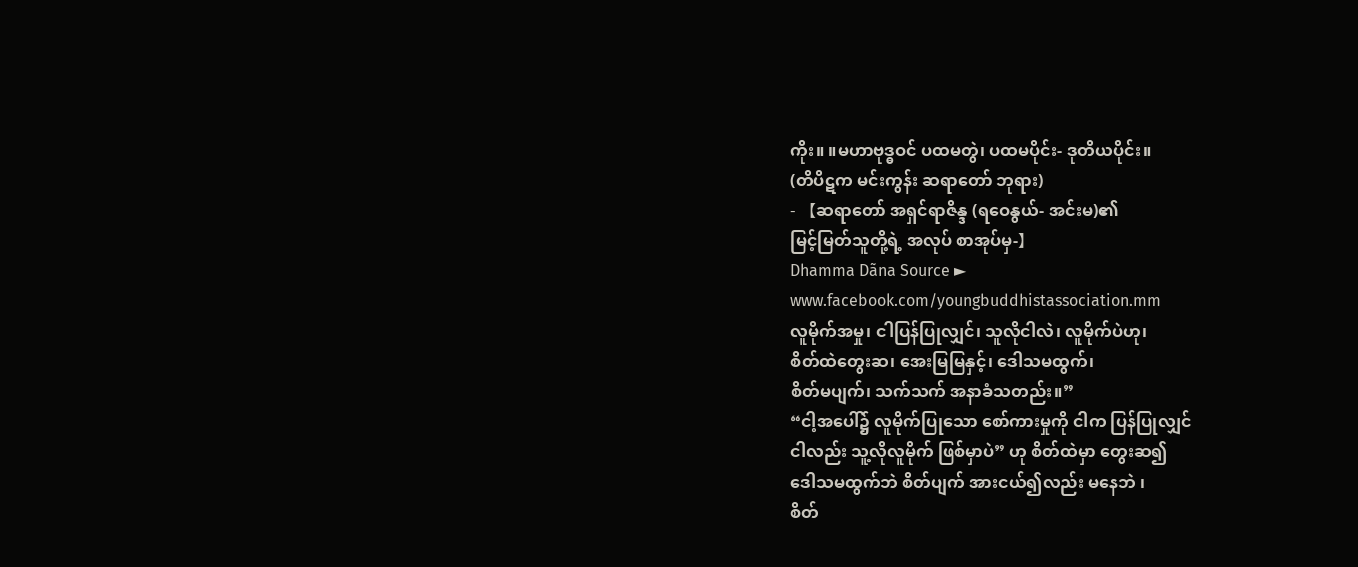ကိုး။ ။မဟာဗုဒ္ဓဝင် ပထမတွဲ၊ ပထမပိုင်း- ဒုတိယပိုင်း။
(တိပိဋက မင်းကွန်း ဆရာတော် ဘုရား)
- 【ဆရာတော် အရှင်ရာဇိန္ဒ (ရဝေနွယ်- အင်းမ)၏
မြင့်မြတ်သူတို့ရဲ့ အလုပ် စာအုပ်မှ-】
Dhamma Dãna Source ►
www.facebook.com/youngbuddhistassociation.mm
လူမိုက်အမှု၊ ငါပြန်ပြုလျှင်၊ သူလိုငါလဲ၊ လူမိုက်ပဲဟု၊
စိတ်ထဲတွေးဆ၊ အေးမြမြနှင့်၊ ဒေါသမထွက်၊
စိတ်မပျက်၊ သက်သက် အနာခံသတည်း။”
“ငါ့အပေါ်၌ လူမိုက်ပြုသော စော်ကားမှုကို ငါက ပြန်ပြုလျှင်
ငါလည်း သူ့လိုလူမိုက် ဖြစ်မှာပဲ” ဟု စိတ်ထဲမှာ တွေးဆ၍
ဒေါသမထွက်ဘဲ စိတ်ပျက် အားငယ်၍လည်း မနေဘဲ ၊
စိတ်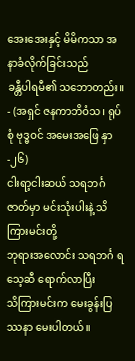အေးအေးနှင့် မိမိကသာ အနာခံလိုက်ခြင်းသည်
ခန္တီပါရမီ၏ သဘောတည်း။
- (အရှင် ဇနကာဘိဝံသ၊ ရုပ်စုံ ဗုဒ္ဓဝင် အမေးအဖြေ နှာ-၂၆)
ငါးရာ့ငါးဆယ် သရဘင်္ဂဇာတ်မှာ မင်းသုံးပါးနဲ့ သိကြားမင်းတို့
ဘုရားအလောင်း သရဘင်္ဂ ရသေ့ဆီ ရောက်လာပြီး
သိကြားမင်းက မေးခွန်းပြဿနာ မေးပါတယ်။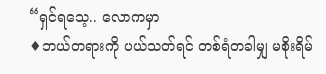“ရှင်ရသေ့.. လောကမှာ
♦ဘယ်တရားကို ပယ်သတ်ရင် တစ်ရံတခါမျှ မစိုးရိမ်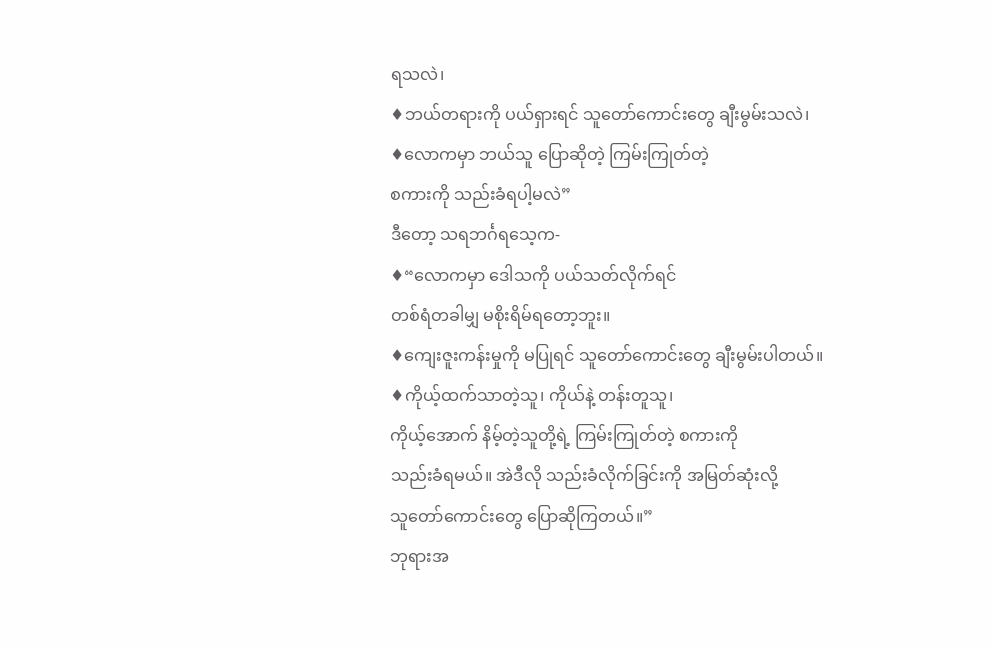ရသလဲ၊
♦ဘယ်တရားကို ပယ်ရှားရင် သူတော်ကောင်းတွေ ချီးမွမ်းသလဲ၊
♦လောကမှာ ဘယ်သူ ပြောဆိုတဲ့ ကြမ်းကြုတ်တဲ့
စကားကို သည်းခံရပါ့မလဲ”
ဒီတော့ သရဘင်္ဂရသေ့က-
♦“လောကမှာ ဒေါသကို ပယ်သတ်လိုက်ရင်
တစ်ရံတခါမျှ မစိုးရိမ်ရတော့ဘူး။
♦ကျေးဇူးကန်းမှုကို မပြုရင် သူတော်ကောင်းတွေ ချီးမွမ်းပါတယ်။
♦ကိုယ့်ထက်သာတဲ့သူ၊ ကိုယ်နဲ့ တန်းတူသူ၊
ကိုယ့်အောက် နိမ့်တဲ့သူတို့ရဲ့ ကြမ်းကြုတ်တဲ့ စကားကို
သည်းခံရမယ်။ အဲဒီလို သည်းခံလိုက်ခြင်းကို အမြတ်ဆုံးလို့
သူတော်ကောင်းတွေ ပြောဆိုကြတယ်။”
ဘုရားအ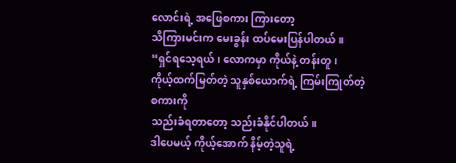လောင်းရဲ့ အဖြေစကား ကြားတော့
သိကြားမင်းက မေးခွန်း ထပ်မေးပြန်ပါတယ်။
“ရှင်ရသေ့ရယ်၊ လောကမှာ ကိုယ်နဲ့ တန်းတူ၊
ကိုယ့်ထက်မြတ်တဲ့ သူနှစ်ယောက်ရဲ့ ကြမ်းကြုတ်တဲ့ စကားကို
သည်းခံရတာတော့ သည်းခံနိုင်ပါတယ်။
ဒါပေမယ့် ကိုယ့်အောက် နိမ့်တဲ့သူရဲ့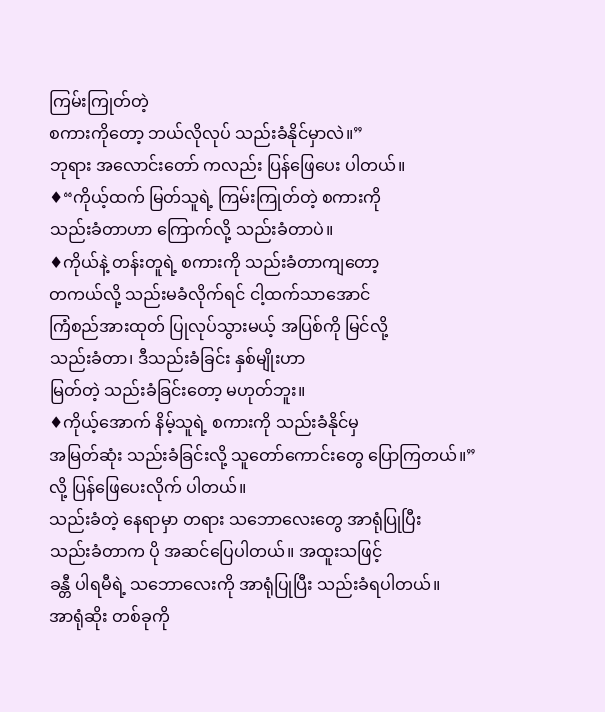ကြမ်းကြုတ်တဲ့
စကားကိုတော့ ဘယ်လိုလုပ် သည်းခံနိုင်မှာလဲ။”
ဘုရား အလောင်းတော် ကလည်း ပြန်ဖြေပေး ပါတယ်။
♦“ကိုယ့်ထက် မြတ်သူရဲ့ ကြမ်းကြုတ်တဲ့ စကားကို
သည်းခံတာဟာ ကြောက်လို့ သည်းခံတာပဲ။
♦ကိုယ်နဲ့ တန်းတူရဲ့ စကားကို သည်းခံတာကျတော့
တကယ်လို့ သည်းမခံလိုက်ရင် ငါ့ထက်သာအောင်
ကြံစည်အားထုတ် ပြုလုပ်သွားမယ့် အပြစ်ကို မြင်လို့
သည်းခံတာ၊ ဒီသည်းခံခြင်း နှစ်မျိုးဟာ
မြတ်တဲ့ သည်းခံခြင်းတော့ မဟုတ်ဘူး။
♦ကိုယ့်အောက် နိမ့်သူရဲ့ စကားကို သည်းခံနိုင်မှ
အမြတ်ဆုံး သည်းခံခြင်းလို့ သူတော်ကောင်းတွေ ပြောကြတယ်။”
လို့ ပြန်ဖြေပေးလိုက် ပါတယ်။
သည်းခံတဲ့ နေရာမှာ တရား သဘောလေးတွေ အာရုံပြုပြီး
သည်းခံတာက ပို အဆင်ပြေပါတယ်။ အထူးသဖြင့်
ခန္တီ ပါရမီရဲ့ သဘောလေးကို အာရုံပြုပြီး သည်းခံရပါတယ်။
အာရုံဆိုး တစ်ခုကို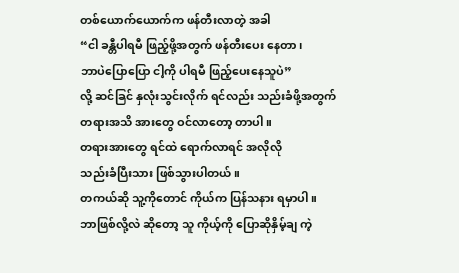တစ်ယောက်ယောက်က ဖန်တီးလာတဲ့ အခါ
“ငါ ခန္တီပါရမီ ဖြည့်ဖို့အတွက် ဖန်တီးပေး နေတာ၊
ဘာပဲပြောပြော ငါ့ကို ပါရမီ ဖြည့်ပေးနေသူပဲ”
လို့ ဆင်ခြင် နှလုံးသွင်းလိုက် ရင်လည်း သည်းခံဖို့အတွက်
တရားအသိ အားတွေ ဝင်လာတော့ တာပါ။
တရားအားတွေ ရင်ထဲ ရောက်လာရင် အလိုလို
သည်းခံပြီးသား ဖြစ်သွားပါတယ်။
တကယ်ဆို သူ့ကိုတောင် ကိုယ်က ပြန်သနား ရမှာပါ။
ဘာဖြစ်လို့လဲ ဆိုတော့ သူ ကိုယ့်ကို ပြောဆိုနှိမ့်ချ ကဲ့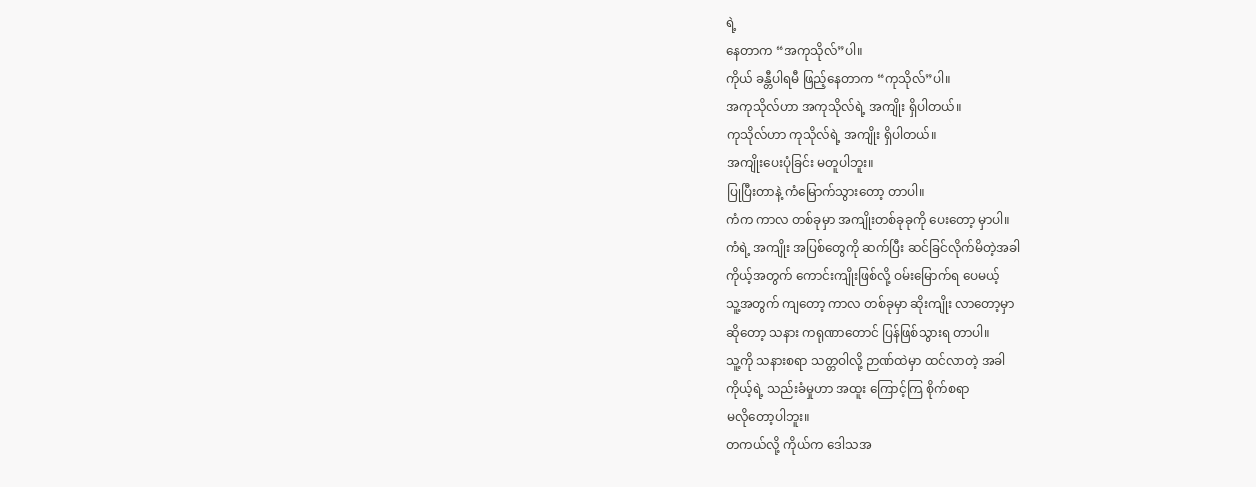ရဲ့
နေတာက “အကုသိုလ်”ပါ။
ကိုယ် ခန္တီပါရမီ ဖြည့်နေတာက “ကုသိုလ်”ပါ။
အကုသိုလ်ဟာ အကုသိုလ်ရဲ့ အကျိုး ရှိပါတယ်။
ကုသိုလ်ဟာ ကုသိုလ်ရဲ့ အကျိုး ရှိပါတယ်။
အကျိုးပေးပုံခြင်း မတူပါဘူး။
ပြုပြီးတာနဲ့ ကံမြောက်သွားတော့ တာပါ။
ကံက ကာလ တစ်ခုမှာ အကျိုးတစ်ခုခုကို ပေးတော့ မှာပါ။
ကံရဲ့ အကျိုး အပြစ်တွေကို ဆက်ပြီး ဆင်ခြင်လိုက်မိတဲ့အခါ
ကိုယ့်အတွက် ကောင်းကျိုးဖြစ်လို့ ဝမ်းမြောက်ရ ပေမယ့်
သူ့အတွက် ကျတော့ ကာလ တစ်ခုမှာ ဆိုးကျိုး လာတော့မှာ
ဆိုတော့ သနား ကရုဏာတောင် ပြန်ဖြစ်သွားရ တာပါ။
သူ့ကို သနားစရာ သတ္တဝါလို့ ဉာဏ်ထဲမှာ ထင်လာတဲ့ အခါ
ကိုယ့်ရဲ့ သည်းခံမှုဟာ အထူး ကြောင့်ကြ စိုက်စရာ
မလိုတော့ပါဘူး။
တကယ်လို့ ကိုယ်က ဒေါသအ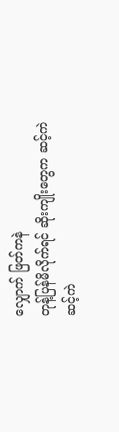လျှောက် ဖြတ်ကနဲ
တုန့်ပြန်မိလိုက်ရင် ဆိုးကျိုးတွေက ဆင့်ကဲ ဆင့်ကဲ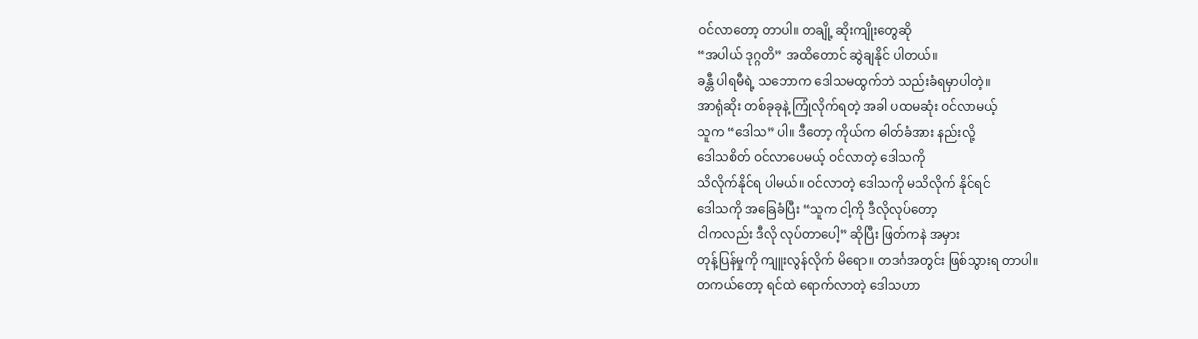ဝင်လာတော့ တာပါ။ တချို့ ဆိုးကျိုးတွေဆို
“အပါယ် ဒုဂ္ဂတိ” အထိတောင် ဆွဲချနိုင် ပါတယ်။
ခန္တီ ပါရမီရဲ့ သဘောက ဒေါသမထွက်ဘဲ သည်းခံရမှာပါတဲ့။
အာရုံဆိုး တစ်ခုခုနဲ့ ကြုံလိုက်ရတဲ့ အခါ ပထမဆုံး ဝင်လာမယ့်
သူက “ဒေါသ” ပါ။ ဒီတော့ ကိုယ်က ဓါတ်ခံအား နည်းလို့
ဒေါသစိတ် ဝင်လာပေမယ့် ဝင်လာတဲ့ ဒေါသကို
သိလိုက်နိုင်ရ ပါမယ်။ ဝင်လာတဲ့ ဒေါသကို မသိလိုက် နိုင်ရင်
ဒေါသကို အခြေခံပြီး “သူက ငါ့ကို ဒီလိုလုပ်တော့
ငါကလည်း ဒီလို လုပ်တာပေါ့” ဆိုပြီး ဖြတ်ကနဲ အမှား
တုန့်ပြန်မှုကို ကျူးလွန်လိုက် မိရော။ တဒင်္ဂအတွင်း ဖြစ်သွားရ တာပါ။
တကယ်တော့ ရင်ထဲ ရောက်လာတဲ့ ဒေါသဟာ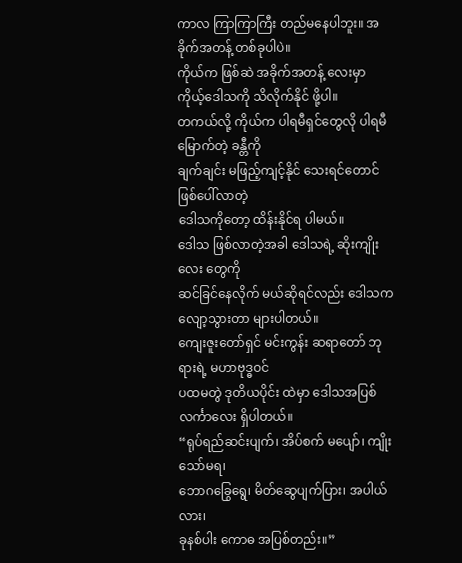ကာလ ကြာကြာကြီး တည်မနေပါဘူး။ အခိုက်အတန့် တစ်ခုပါပဲ။
ကိုယ်က ဖြစ်ဆဲ အခိုက်အတန့် လေးမှာ
ကိုယ့်ဒေါသကို သိလိုက်နိုင် ဖို့ပါ။
တကယ်လို့ ကိုယ်က ပါရမီရှင်တွေလို ပါရမီမြောက်တဲ့ ခန္တီကို
ချက်ချင်း မဖြည့်ကျင့်နိုင် သေးရင်တောင် ဖြစ်ပေါ်လာတဲ့
ဒေါသကိုတော့ ထိန်းနိုင်ရ ပါမယ်။
ဒေါသ ဖြစ်လာတဲ့အခါ ဒေါသရဲ့ ဆိုးကျိုးလေး တွေကို
ဆင်ခြင်နေလိုက် မယ်ဆိုရင်လည်း ဒေါသက
လျော့သွားတာ များပါတယ်။
ကျေးဇူးတော်ရှင် မင်းကွန်း ဆရာတော် ဘုရားရဲ့ မဟာဗုဒ္ဓဝင်
ပထမတွဲ ဒုတိယပိုင်း ထဲမှာ ဒေါသအပြစ် လင်္ကာလေး ရှိပါတယ်။
“ရုပ်ရည်ဆင်းပျက်၊ အိပ်စက် မပျော်၊ ကျိုးသော်မရ၊
ဘောဂခြွေရွေ၊ မိတ်ဆွေပျက်ပြား၊ အပါယ်လား၊
ခုနစ်ပါး ကောဓ အပြစ်တည်း။”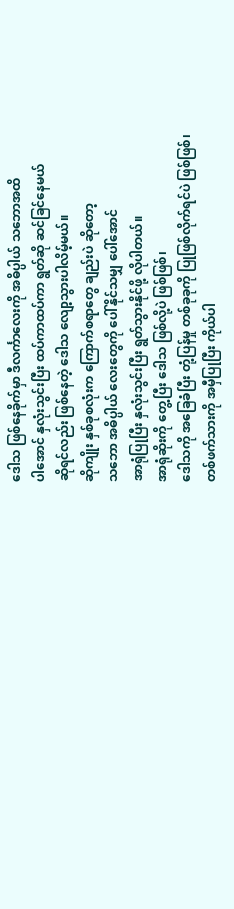ဒေါသ ဖြစ်နေခိုက်မှာ ဒီလင်္ကာလေးကို အဓိပ္ပါယ် သဘောအထိ
ပါအောင် နှလုံးသွင်းပြီး ထပ်ကာထပ်ကာ ရွတ်ဆို ဆင်ခြင်နေမယ်
ဆိုရင်လည်း ဖြစ်နေတဲ့ ဒေါသ လျော့သွားပါလိမ့်မယ်။
ဆိုကျိုး နှစ်ခုစလုံးက ကြောက်စရာတွေ ချည်းပဲ ဆိုတော့
သဘော အဓိပ္ပါယ် လေးတွေကို ပေါ်နိုင်သမျှ ပေါ်အောင်
အာရုံပြုပြီး နှလုံးသွင်းပြီး ရွတ်သွားနိုင်ဖို့ လိုပါတယ်။
အာရုံဆိုးကို တွေ့ပြီး ဒေါသ ဖြစ်လို့ပဲ ဖြစ်ဖြစ်၊
ဒေါသကို အခြေခံပြီး တုံ့ပြန်မှု တစ်ခုခုကို ပြုဖြစ်လိုက်ရင်ပဲ ဖြစ်ဖြစ်၊
တစ်ဖက်သားကို အမှီပြုပြီး ကိုယ်ပါ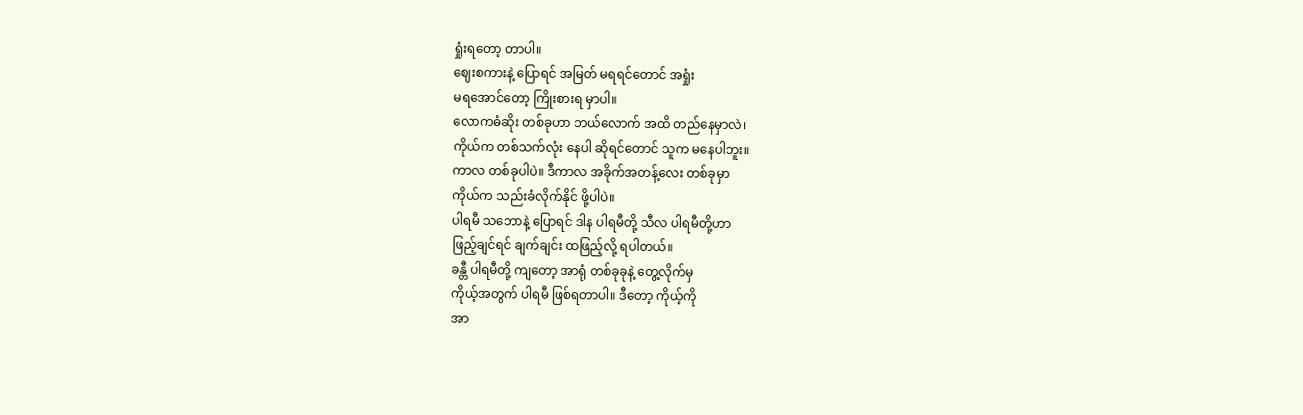ရှုံးရတော့ တာပါ။
ဈေးစကားနဲ့ ပြောရင် အမြတ် မရရင်တောင် အရှုံး
မရအောင်တော့ ကြိုးစားရ မှာပါ။
လောကဓံဆိုး တစ်ခုဟာ ဘယ်လောက် အထိ တည်နေမှာလဲ၊
ကိုယ်က တစ်သက်လုံး နေပါ ဆိုရင်တောင် သူက မနေပါဘူး။
ကာလ တစ်ခုပါပဲ။ ဒီကာလ အခိုက်အတန့်လေး တစ်ခုမှာ
ကိုယ်က သည်းခံလိုက်နိုင် ဖို့ပါပဲ။
ပါရမီ သဘောနဲ့ ပြောရင် ဒါန ပါရမီတို့ သီလ ပါရမီတို့ဟာ
ဖြည့်ချင်ရင် ချက်ချင်း ထဖြည့်လို့ ရပါတယ်။
ခန္တီ ပါရမီတို့ ကျတော့ အာရုံ တစ်ခုခုနဲ့ တွေ့လိုက်မှ
ကိုယ့်အတွက် ပါရမီ ဖြစ်ရတာပါ။ ဒီတော့ ကိုယ့်ကို
အာ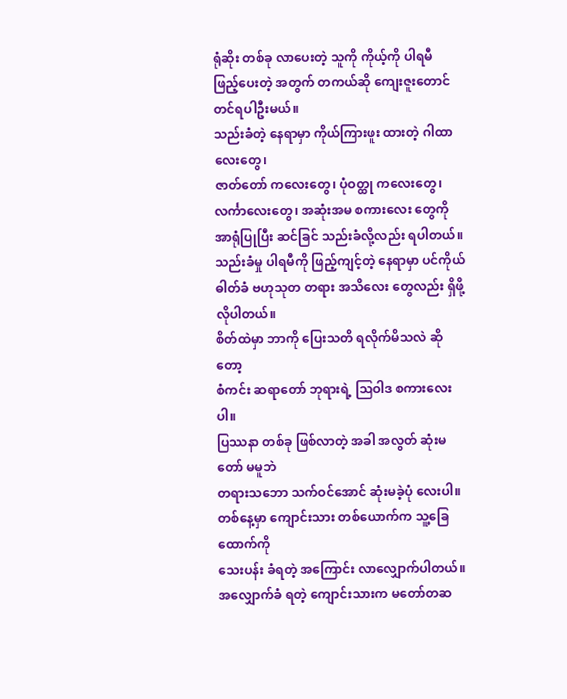ရုံဆိုး တစ်ခု လာပေးတဲ့ သူကို ကိုယ့်ကို ပါရမီ
ဖြည့်ပေးတဲ့ အတွက် တကယ်ဆို ကျေးဇူးတောင် တင်ရပါဦးမယ်။
သည်းခံတဲ့ နေရာမှာ ကိုယ်ကြားဖူး ထားတဲ့ ဂါထာလေးတွေ၊
ဇာတ်တော် ကလေးတွေ၊ ပုံဝတ္ထု ကလေးတွေ၊
လင်္ကာလေးတွေ၊ အဆုံးအမ စကားလေး တွေကို
အာရုံပြုပြီး ဆင်ခြင် သည်းခံလို့လည်း ရပါတယ်။
သည်းခံမှု ပါရမီကို ဖြည့်ကျင့်တဲ့ နေရာမှာ ပင်ကိုယ်
ဓါတ်ခံ ဗဟုသုတ တရား အသိလေး တွေလည်း ရှိဖို့ လိုပါတယ်။
စိတ်ထဲမှာ ဘာကို ပြေးသတိ ရလိုက်မိသလဲ ဆိုတော့
စံကင်း ဆရာတော် ဘုရားရဲ့ ဩဝါဒ စကားလေးပါ။
ပြဿနာ တစ်ခု ဖြစ်လာတဲ့ အခါ အလွတ် ဆုံးမတော် မမူဘဲ
တရားသဘော သက်ဝင်အောင် ဆုံးမခဲ့ပုံ လေးပါ။
တစ်နေ့မှာ ကျောင်းသား တစ်ယောက်က သူ့ခြေထောက်ကို
သေးပန်း ခံရတဲ့ အကြောင်း လာလျှောက်ပါတယ်။
အလျှောက်ခံ ရတဲ့ ကျောင်းသားက မတော်တဆ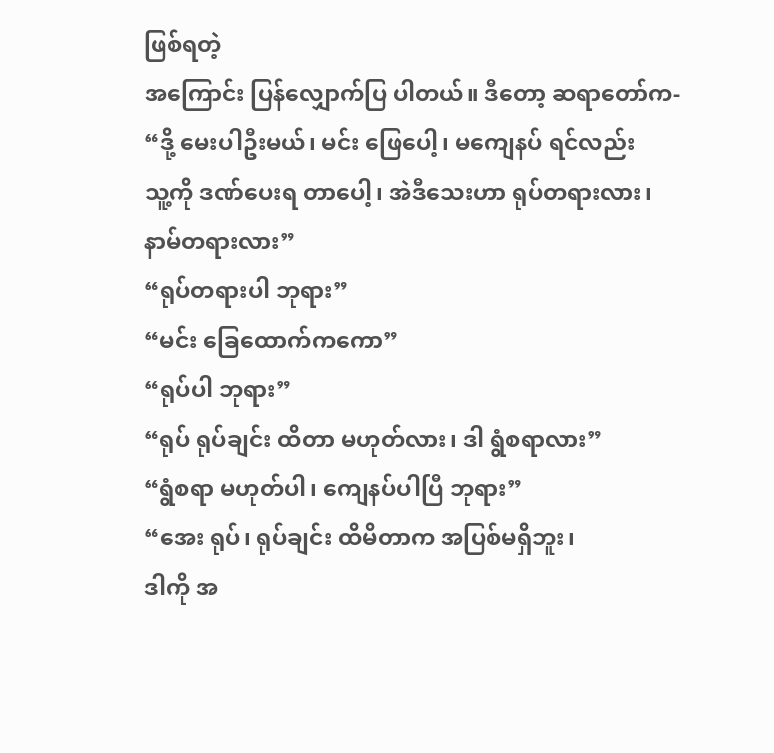ဖြစ်ရတဲ့
အကြောင်း ပြန်လျှောက်ပြ ပါတယ်။ ဒီတော့ ဆရာတော်က-
“ဒို့ မေးပါဦးမယ်၊ မင်း ဖြေပေါ့၊ မကျေနပ် ရင်လည်း
သူ့ကို ဒဏ်ပေးရ တာပေါ့၊ အဲဒီသေးဟာ ရုပ်တရားလား၊
နာမ်တရားလား”
“ရုပ်တရားပါ ဘုရား”
“မင်း ခြေထောက်ကကော”
“ရုပ်ပါ ဘုရား”
“ရုပ် ရုပ်ချင်း ထိတာ မဟုတ်လား၊ ဒါ ရွံစရာလား”
“ရွံစရာ မဟုတ်ပါ၊ ကျေနပ်ပါပြီ ဘုရား”
“အေး ရုပ်၊ ရုပ်ချင်း ထိမိတာက အပြစ်မရှိဘူး၊
ဒါကို အ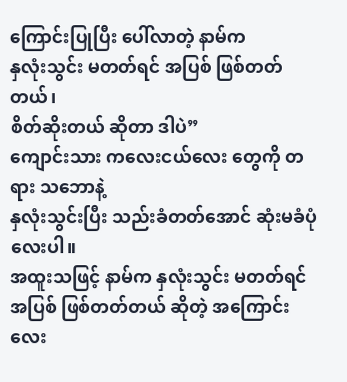ကြောင်းပြုပြီး ပေါ်လာတဲ့ နာမ်က
နှလုံးသွင်း မတတ်ရင် အပြစ် ဖြစ်တတ်တယ်၊
စိတ်ဆိုးတယ် ဆိုတာ ဒါပဲ”
ကျောင်းသား ကလေးငယ်လေး တွေကို တရား သဘောနဲ့
နှလုံးသွင်းပြီး သည်းခံတတ်အောင် ဆုံးမခံပုံ လေးပါ။
အထူးသဖြင့် နာမ်က နှလုံးသွင်း မတတ်ရင်
အပြစ် ဖြစ်တတ်တယ် ဆိုတဲ့ အကြောင်းလေး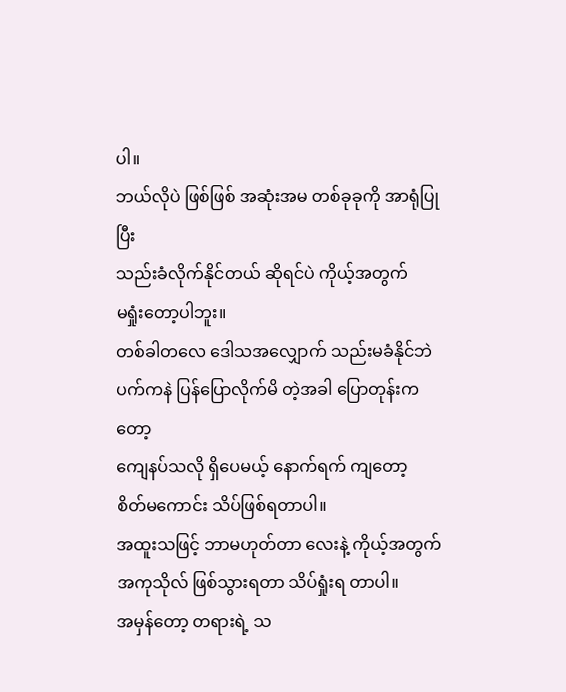ပါ။
ဘယ်လိုပဲ ဖြစ်ဖြစ် အဆုံးအမ တစ်ခုခုကို အာရုံပြုပြီး
သည်းခံလိုက်နိုင်တယ် ဆိုရင်ပဲ ကိုယ့်အတွက်
မရှုံးတော့ပါဘူး။
တစ်ခါတလေ ဒေါသအလျှောက် သည်းမခံနိုင်ဘဲ
ပက်ကနဲ ပြန်ပြောလိုက်မိ တဲ့အခါ ပြောတုန်းကတော့
ကျေနပ်သလို ရှိပေမယ့် နောက်ရက် ကျတော့
စိတ်မကောင်း သိပ်ဖြစ်ရတာပါ။
အထူးသဖြင့် ဘာမဟုတ်တာ လေးနဲ့ ကိုယ့်အတွက်
အကုသိုလ် ဖြစ်သွားရတာ သိပ်ရှုံးရ တာပါ။
အမှန်တော့ တရားရဲ့ သ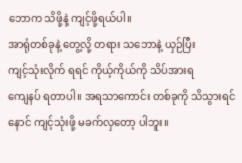ဘောက သိဖို့နဲ့ ကျင့်ဖို့ရယ်ပါ။
အာရုံတစ်ခုနဲ့ တွေ့လို့ တရား သဘောနဲ့ ယှဉ်ပြီး
ကျင့်သုံးလိုက် ရရင် ကိုယ့်ကိုယ်ကို သိပ်အားရ
ကျေနပ် ရတာပါ။ အရသာကောင်း တစ်ခုကို သိသွားရင်
နောင် ကျင့်သုံးဖို့ မခက်လှတော့ ပါဘူး။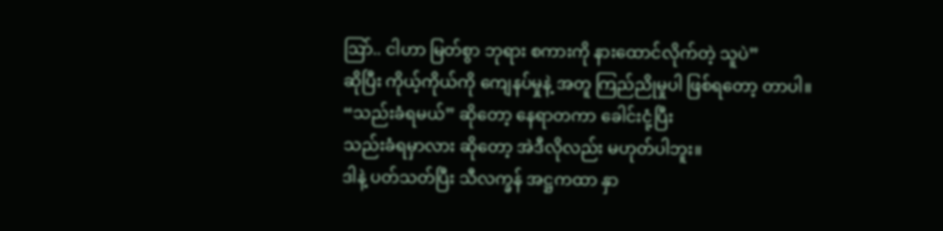ဩာ်.. ငါဟာ မြတ်စွာ ဘုရား စကားကို နားထောင်လိုက်တဲ့ သူပဲ”
ဆိုပြီး ကိုယ့်ကိုယ်ကို ကျေနပ်မှုနဲ့ အတူ ကြည်ညိုမှုပါ ဖြစ်ရတော့ တာပါ။
“သည်းခံရမယ်” ဆိုတော့ နေရာတကာ ခေါင်းငုံ့ပြီး
သည်းခံရမှာလား ဆိုတော့ အဲဒီလိုလည်း မဟုတ်ပါဘူး။
ဒါနဲ့ ပတ်သတ်ပြီး သီလက္ခန် အဋ္ဌကထာ နှာ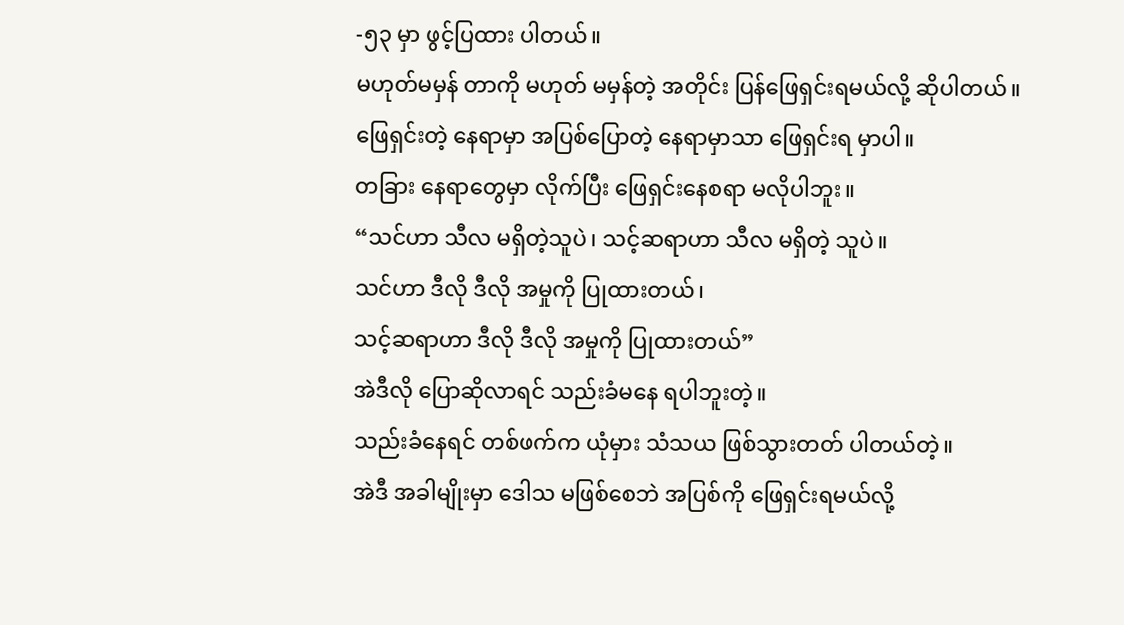-၅၃ မှာ ဖွင့်ပြထား ပါတယ်။
မဟုတ်မမှန် တာကို မဟုတ် မမှန်တဲ့ အတိုင်း ပြန်ဖြေရှင်းရမယ်လို့ ဆိုပါတယ်။
ဖြေရှင်းတဲ့ နေရာမှာ အပြစ်ပြောတဲ့ နေရာမှာသာ ဖြေရှင်းရ မှာပါ။
တခြား နေရာတွေမှာ လိုက်ပြီး ဖြေရှင်းနေစရာ မလိုပါဘူး။
“သင်ဟာ သီလ မရှိတဲ့သူပဲ၊ သင့်ဆရာဟာ သီလ မရှိတဲ့ သူပဲ။
သင်ဟာ ဒီလို ဒီလို အမှုကို ပြုထားတယ်၊
သင့်ဆရာဟာ ဒီလို ဒီလို အမှုကို ပြုထားတယ်”
အဲဒီလို ပြောဆိုလာရင် သည်းခံမနေ ရပါဘူးတဲ့။
သည်းခံနေရင် တစ်ဖက်က ယုံမှား သံသယ ဖြစ်သွားတတ် ပါတယ်တဲ့။
အဲဒီ အခါမျိုးမှာ ဒေါသ မဖြစ်စေဘဲ အပြစ်ကို ဖြေရှင်းရမယ်လို့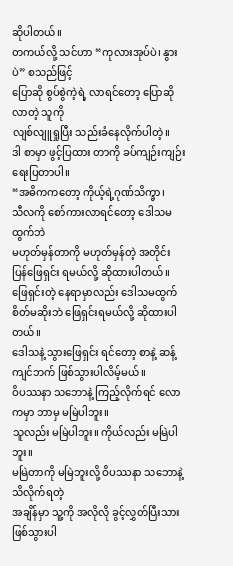ဆိုပါတယ်။
တကယ်လို့ သင်ဟာ “ကုလားအုပ်ပဲ၊ နွားပဲ” စသည်ဖြင့်
ပြောဆို စွပ်စွဲကဲ့ရဲ့ လာရင်တော့ ပြောဆိုလာတဲ့ သူကို
လျစ်လျူရှုပြီး သည်းခံနေလိုက်ပါတဲ့။
ဒါ စာမှာ ဖွင့်ပြထား တာကို ခပ်ကျဉ်းကျဉ်း ရေးပြတာပါ။
“အဓိကကတော့ ကိုယ့်ရဲ့ဂုဏ်သိက္ခာ၊
သီလကို စော်ကားလာရင်တော့ ဒေါသမထွက်ဘဲ
မဟုတ်မှန်တာကို မဟုတ်မှန်တဲ့ အတိုင်း
ပြန်ဖြေရှင်း ရမယ်လို့ ဆိုထားပါတယ်။
ဖြေရှင်းတဲ့ နေရာမှာလည်း ဒေါသမထွက်
စိတ်မဆိုးဘဲ ဖြေရှင်းရမယ်လို့ ဆိုထားပါတယ်။
ဒေါသနဲ့ သွားဖြေရှင်း ရင်တော့ စာနဲ့ ဆန့်ကျင်ဘက် ဖြစ်သွားပါလိမ့်မယ်။
ဝိပဿနာ သဘောနဲ့ ကြည့်လိုက်ရင် လောကမှာ ဘာမှ မမြဲပါဘူး။
သူလည်း မမြဲပါဘူး။ ကိုယ်လည်း မမြဲပါဘူး။
မမြဲတာကို မမြဲဘူးလို့ ဝိပဿနာ သဘောနဲ့ သိလိုက်ရတဲ့
အချိန်မှာ သူ့ကို အလိုလို ခွင့်လွှတ်ပြီးသား ဖြစ်သွားပါ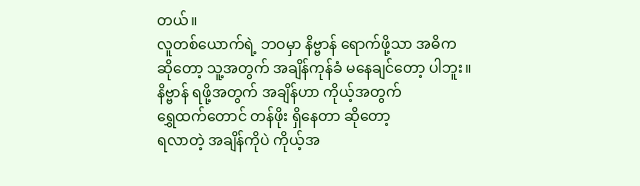တယ်။
လူတစ်ယောက်ရဲ့ ဘဝမှာ နိဗ္ဗာန် ရောက်ဖို့သာ အဓိက
ဆိုတော့ သူ့အတွက် အချိန်ကုန်ခံ မနေချင်တော့ ပါဘူး။
နိဗ္ဗာန် ရဖို့အတွက် အချိန်ဟာ ကိုယ့်အတွက်
ရွှေထက်တောင် တန်ဖိုး ရှိနေတာ ဆိုတော့
ရလာတဲ့ အချိန်ကိုပဲ ကိုယ့်အ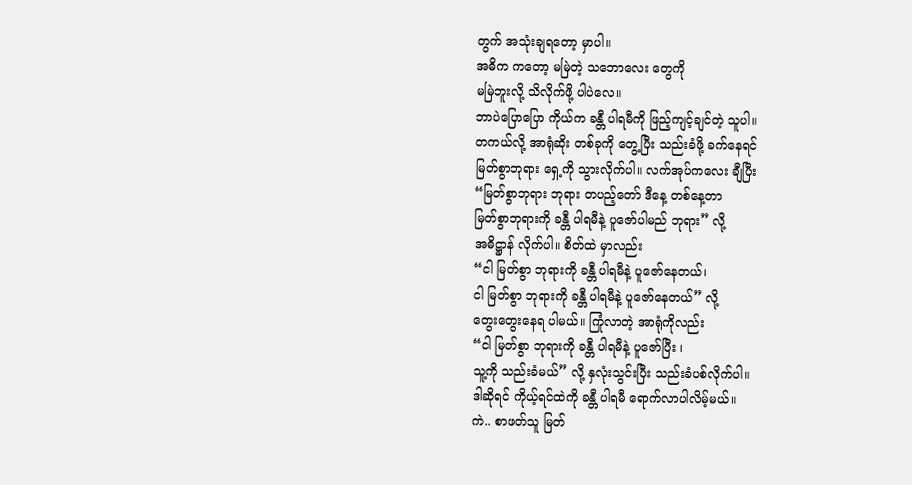တွက် အသုံးချရတော့ မှာပါ။
အဓိက ကတော့ မမြဲတဲ့ သဘောလေး တွေကို
မမြဲဘူးလို့ သိလိုက်ဖို့ ပါပဲလေ။
ဘာပဲပြောပြော ကိုယ်က ခန္တီ ပါရမီကို ဖြည့်ကျင့်ချင်တဲ့ သူပါ။
တကယ်လို့ အာရုံဆိုး တစ်ခုကို တွေ့ပြီး သည်းခံဖို့ ခက်နေရင်
မြတ်စွာဘုရား ရှေ့ကို သွားလိုက်ပါ။ လက်အုပ်ကလေး ချီပြီး
“မြတ်စွာဘုရား ဘုရား တပည့်တော် ဒီနေ့ တစ်နေ့တာ
မြတ်စွာဘုရားကို ခန္တီ ပါရမီနဲ့ ပူဇော်ပါမည် ဘုရား” လို့
အဓိဋ္ဌာန် လိုက်ပါ။ စိတ်ထဲ မှာလည်း
“ငါ မြတ်စွာ ဘုရားကို ခန္တီ ပါရမီနဲ့ ပူဇော်နေတယ်၊
ငါ မြတ်စွာ ဘုရားကို ခန္တီ ပါရမီနဲ့ ပူဇော်နေတယ်” လို့
တွေးတွေးနေရ ပါမယ်။ ကြုံလာတဲ့ အာရုံကိုလည်း
“ငါ မြတ်စွာ ဘုရားကို ခန္တီ ပါရမီနဲ့ ပူဇော်ပြီး ၊
သူ့ကို သည်းခံမယ်” လို့ နှလုံးသွင်းပြီး သည်းခံပစ်လိုက်ပါ။
ဒါဆိုရင် ကိုယ့်ရင်ထဲကို ခန္တီ ပါရမီ ရောက်လာပါလိမ့်မယ်။
ကဲ.. စာဖတ်သူ မြတ်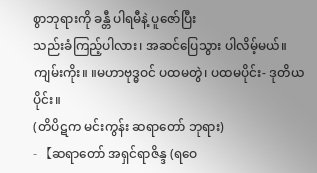စွာဘုရားကို ခန္တီ ပါရမီနဲ့ ပူဇော်ပြီး
သည်းခံကြည့်ပါလား၊ အဆင်ပြေသွား ပါလိမ့်မယ်။
ကျမ်းကိုး။ ။မဟာဗုဒ္ဓဝင် ပထမတွဲ၊ ပထမပိုင်း- ဒုတိယပိုင်း။
(တိပိဋက မင်းကွန်း ဆရာတော် ဘုရား)
- 【ဆရာတော် အရှင်ရာဇိန္ဒ (ရဝေ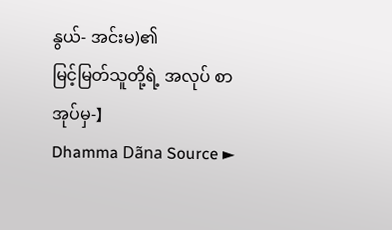နွယ်- အင်းမ)၏
မြင့်မြတ်သူတို့ရဲ့ အလုပ် စာအုပ်မှ-】
Dhamma Dãna Source ►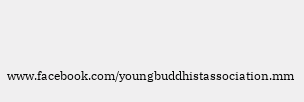www.facebook.com/youngbuddhistassociation.mm